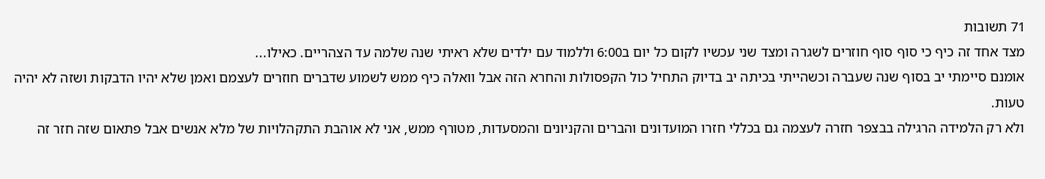71 תשובות
מצד אחד זה כיף כי סוף סוף חוזרים לשגרה ומצד שני עכשיו לקום כל יום ב6:00 וללמוד עם ילדים שלא ראיתי שנה שלמה עד הצהריים. כאילו...
אומנם סיימתי יב בסוף שנה שעברה וכשהייתי בכיתה יב בדיוק התחיל כול הקפסולות והחרא הזה אבל וואלה כיף ממש לשמוע שדברים חוזרים לעצמם ואמן שלא יהיו הדבקות ושזה לא יהיה טעות.
ולא רק הלמידה הרגילה בבצפר חזרה לעצמה גם בכללי חזרו המועדונים והברים והקניונים והמסעדות, מטורף ממש, אני לא אוהבת התקהלויות של מלא אנשים אבל פתאום שזה חזר זה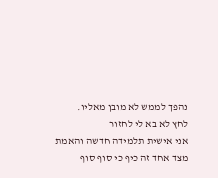נהפך לממש לא מובן מאליו.
לחץ לא בא לי לחזור
אני אישית תלמידה חדשה והאמת מצד אחד זה כיף כי סוף סוף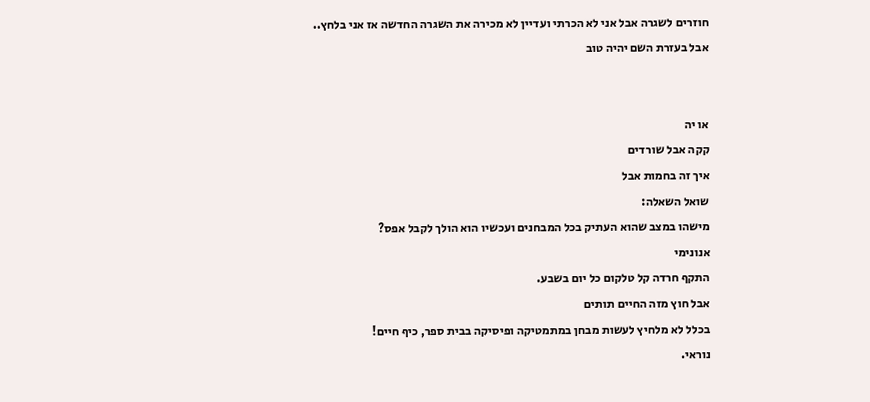חוזרים לשגרה אבל אני לא הכרתי ועדיין לא מכירה את השגרה החדשה אז אני בלחץ..
אבל בעזרת השם יהיה טוב


או יה
קקה אבל שורדים
איך זה בחמות אבל
שואל השאלה:
מישהו במצב שהוא העתיק בכל המבחנים ועכשיו הוא הולך לקבל אפס?
אנונימי
התקף חרדה קל טלקום כל יום בשבע.
אבל חוץ מזה החיים תותים
בכלל לא מלחיץ לעשות מבחן במתמטיקה ופיסיקה בבית ספר, כיף חיים!
נוראי.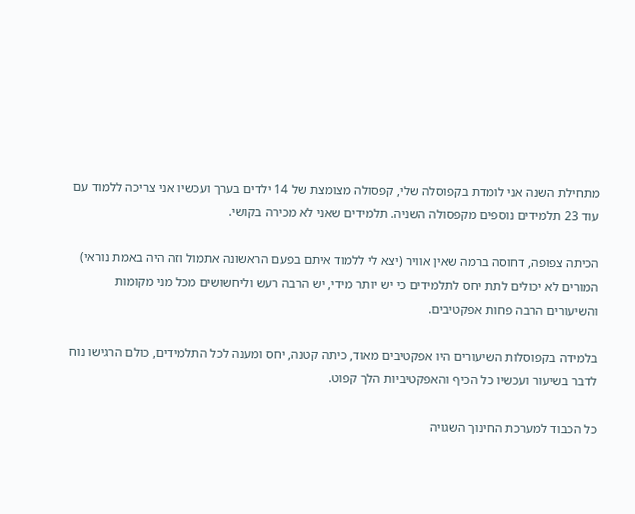מתחילת השנה אני לומדת בקפוסלה שלי, קפסולה מצומצת של 14 ילדים בערך ועכשיו אני צריכה ללמוד עם עוד 23 תלמידים נוספים מקפסולה השניה. תלמידים שאני לא מכירה בקושי.

הכיתה צפופה, דחוסה ברמה שאין אוויר (יצא לי ללמוד איתם בפעם הראשונה אתמול וזה היה באמת נוראי)
המורים לא יכולים לתת יחס לתלמידים כי יש יותר מידי, יש הרבה רעש וליחשושים מכל מני מקומות והשיעורים הרבה פחות אפקטיבים.

בלמידה בקפוסלות השיעורים היו אפקטיבים מאוד, כיתה קטנה, יחס ומענה לכל התלמידים, כולם הרגישו נוח לדבר בשיעור ועכשיו כל הכיף והאפקטיביות הלך קפוט.

כל הכבוד למערכת החינוך השגויה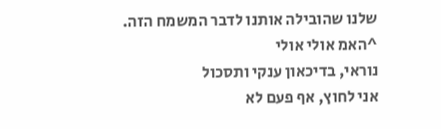שלנו שהובילה אותנו לדבר המשמח הזה.
^האמ אולי אולי
נוראי, בדיכאון ענקי ותסכול
אני לחוץ, אף פעם לא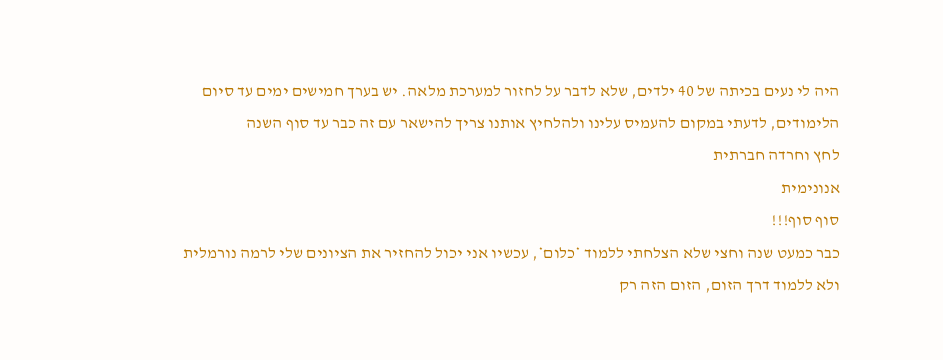היה לי נעים בכיתה של 40 ילדים, שלא לדבר על לחזור למערכת מלאה. יש בערך חמישים ימים עד סיום הלימודים, לדעתי במקום להעמיס עלינו ולהלחיץ אותנו צריך להישאר עם זה כבר עד סוף השנה
לחץ וחרדה חברתית
אנונימית
סוף סוף!!!
כבר כמעט שנה וחצי שלא הצלחתי ללמוד *כלום*, עכשיו אני יכול להחזיר את הציונים שלי לרמה נורמלית ולא ללמוד דרך הזום, הזום הזה רק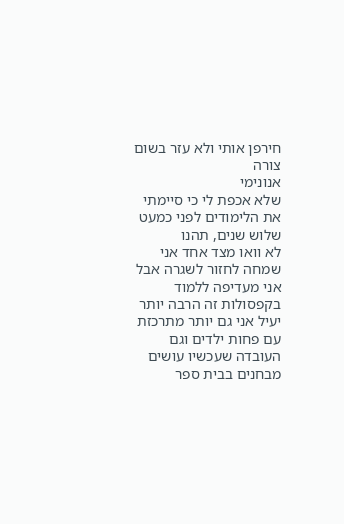חירפן אותי ולא עזר בשום צורה
אנונימי
שלא אכפת לי כי סיימתי את הלימודים לפני כמעט שלוש שנים, תהנו
לא וואו מצד אחד אני שמחה לחזור לשגרה אבל אני מעדיפה ללמוד בקפסולות זה הרבה יותר יעיל אני גם יותר מתרכזת עם פחות ילדים וגם העובדה שעכשיו עושים מבחנים בבית ספר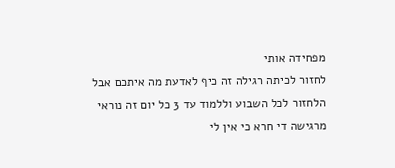מפחידה אותי
לחזור לכיתה רגילה זה כיף לאדעת מה איתכם אבל הלחזור לכל השבוע וללמוד עד 3 כל יום זה נוראי
מרגישה די חרא כי אין לי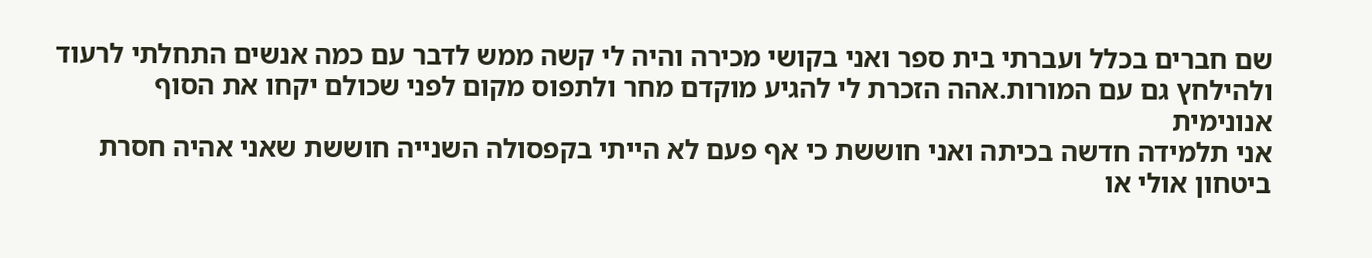שם חברים בכלל ועברתי בית ספר ואני בקושי מכירה והיה לי קשה ממש לדבר עם כמה אנשים התחלתי לרעוד ולהילחץ גם עם המורות.אהה הזכרת לי להגיע מוקדם מחר ולתפוס מקום לפני שכולם יקחו את הסוף
אנונימית
אני תלמידה חדשה בכיתה ואני חוששת כי אף פעם לא הייתי בקפסולה השנייה חוששת שאני אהיה חסרת ביטחון אולי או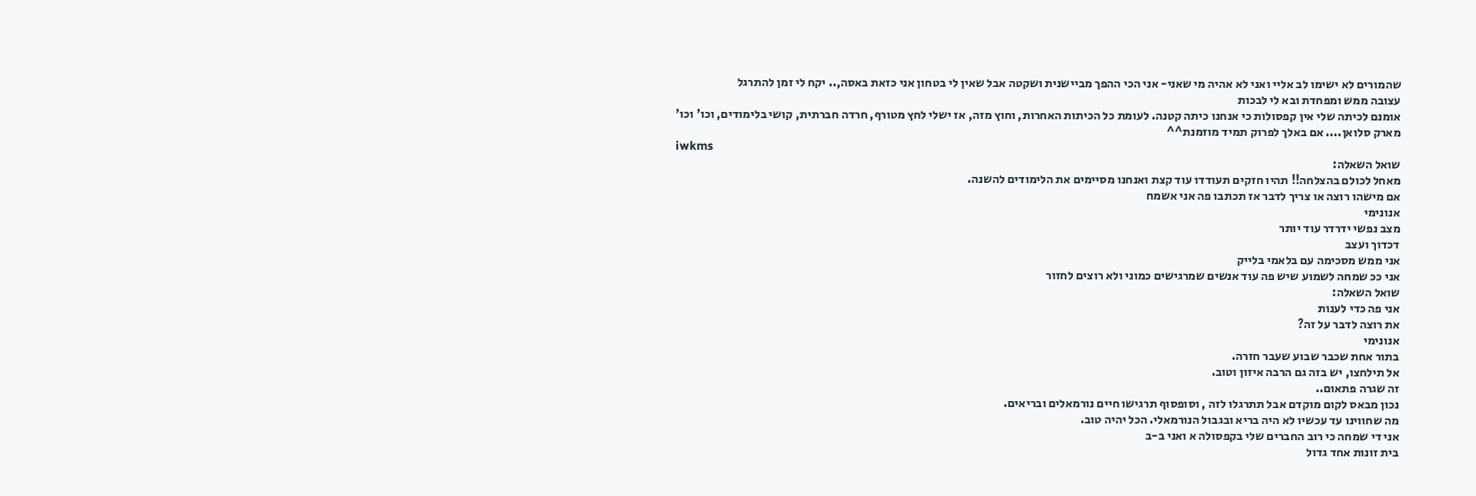שהמורים לא ישימו לב אליי ואני לא אהיה מי שאני- אני הכי ההפך מביישנית ושקטה אבל שאין לי בטחון אני כזאת באסה,.. יקח לי זמן להתרגל
עצובה ממש ומפחדת ובא לי לבכות
אומנם לכיתה שלי אין קפסולות כי אנחנו כיתה קטנה. לעומת כל הכיתות האחרות, וחוץ מזה, אז ישלי לחץ מטורף, חרדה חברתית, קושי בלימודים, וכו' וכו'
מארק סלואן.... אם באלך לפרוק תמיד מוזמנת^^
iwkms
שואל השאלה:
מאחל לכולם בהצלחה!! תהיו חזקים תעודדו עוד קצת ואנחנו מסיימים את הלימודים להשנה.
אם מישהו רוצה או צריך לדבר אז תכתבו פה אני אשמח
אנונימי
מצב נפשי ידרדר עוד יותר
דכדוך ועצב
אני ממש מסכימה עם בלאמי בלייק
אני ככ שמחה לשמוע שיש פה עוד אנשים שמרגישים כמוני ולא רוצים לחזור
שואל השאלה:
אני פה כדי לענות
את רוצה לדבר על זה?
אנונימי
בתור אחת שכבר שבוע שעבר חזרה.
אל תילחצו, יש בזה גם הרבה איזון וטוב.
זה שגרה פתאום..
נכון מבאס לקום מוקדם אבל תתרגלו לזה , וסופסוף תרגישו חיים נורמאלים ובריאים.
מה שחווינו עד עכשיו לא היה בריא ובגבול הנורמאלי. הכל יהיה טוב.
אני די שמחה כי רוב החברים שלי בקפסולה א ואני ב-ב
בית זונות אחד גדול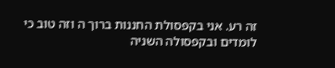זה רע. אני בקפסולת החננות ברוך ה וזה טוב כי לומדים ובקפסולה השניה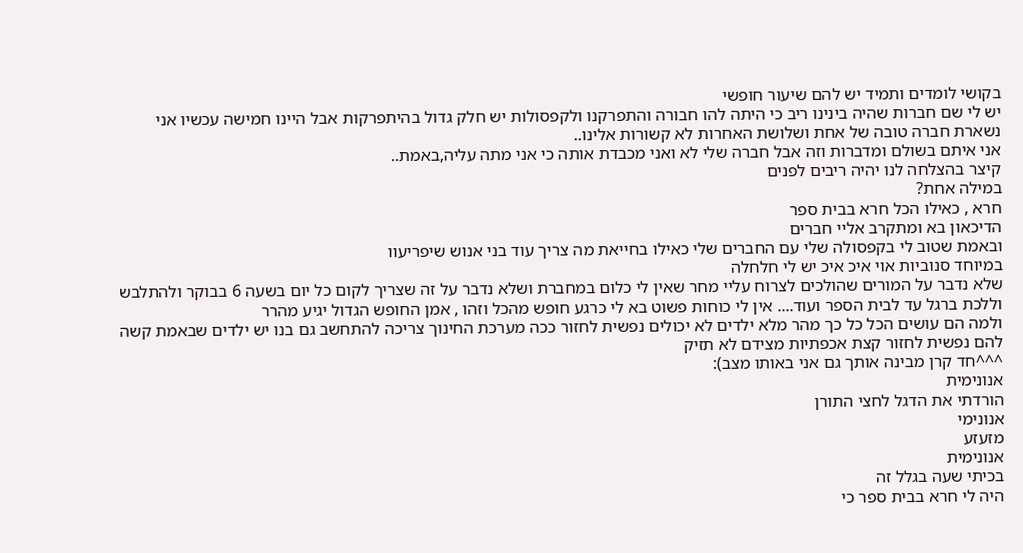בקושי לומדים ותמיד יש להם שיעור חופשי
יש לי שם חברות שהיה בינינו ריב כי היתה להו חבורה והתפרקנו ולקפסולות יש חלק גדול בהיתפרקות אבל היינו חמישה עכשיו אני נשארת חברה טובה של אחת ושלושת האחרות לא קשורות אלינו..
אני איתם בשולם ומדברות וזה אבל חברה שלי לא ואני מכבדת אותה כי אני מתה עליה,באמת..
קיצר בהצלחה לנו יהיה ריבים לפנים
במילה אחת?
חרא , כאילו הכל חרא בבית ספר
הדיכאון בא ומתקרב אליי חברים
ובאמת שטוב לי בקפסולה שלי עם החברים שלי כאילו בחייאת מה צריך עוד בני אנוש שיפריעוו
במיוחד סנוביות אוי איכ איכ יש לי חלחלה
שלא נדבר על המורים שהולכים לצרוח עליי מחר שאין לי כלום במחברת ושלא נדבר על זה שצריך לקום כל יום בשעה 6 בבוקר ולהתלבש וללכת ברגל עד לבית הספר ועוד.... אין לי כוחות פשוט בא לי כרגע חופש מהכל וזהו , אמן החופש הגדול יגיע מהרר
ולמה הם עושים הכל כל כך מהר מלא ילדים לא יכולים נפשית לחזור ככה מערכת החינוך צריכה להתחשב גם בנו יש ילדים שבאמת קשה להם נפשית לחזור קצת אכפתיות מצידם לא תזיק
^^^חד קרן מבינה אותך גם אני באותו מצב):
אנונימית
הורדתי את הדגל לחצי התורן
אנונימי
מזעזע
אנונימית
בכיתי שעה בגלל זה
היה לי חרא בבית ספר כי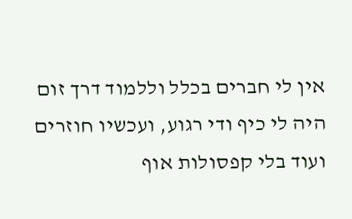אין לי חברים בכלל וללמוד דרך זום היה לי כיף ודי רגוע, ועכשיו חוזרים ועוד בלי קפסולות אוף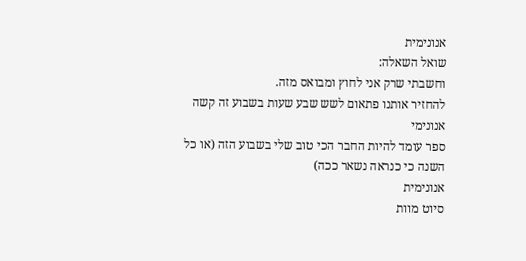אנונימית
שואל השאלה:
וחשבתי שרק אני לחוץ ומבואס מזה.
להחזיר אותנו פתאום לשש שבע שעות בשבוע זה קשה
אנונימי
ספר עומד להיות החבר הכי טוב שלי בשבוע הזה (או כל השנה כי כנראה נשאר ככה)
אנונימית
סיוט מוות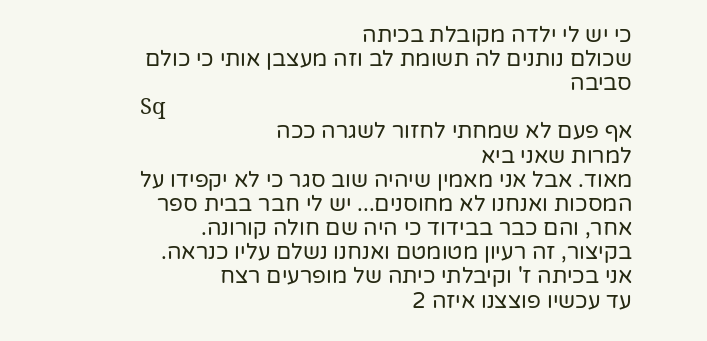כי יש לי ילדה מקובלת בכיתה
שכולם נותנים לה תשומת לב וזה מעצבן אותי כי כולם סביבה
Sq
אף פעם לא שמחתי לחזור לשגרה ככה
למרות שאני ביא
מאוד. אבל אני מאמין שיהיה שוב סגר כי לא יקפידו על המסכות ואנחנו לא מחוסנים... יש לי חבר בבית ספר אחר, והם כבר בבידוד כי היה שם חולה קורונה.
בקיצור, זה רעיון מטומטם ואנחנו נשלם עליו כנראה.
אני בכיתה ז' וקיבלתי כיתה של מופרעים רצח
עד עכשיו פוצצנו איזה 2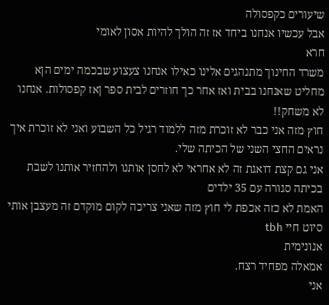שיעורים כקפסולה
אבל עכשיו אנחנו ביחד אז זה הולך להיות אסון לאומי
חרא
משרד החינוך מתנהגים אלינו כאילו אנחנו צעצוע שבכמה ימים הןא מחליט שאנחנו בבית ואז אחר כך חוזרים לבית ספר ןאז קפסולות. אנחנו לא משחק!!
חוץ מזה אני כבר לא זוכרת מזה ללמוד רגיל כל השבוע ואני לא זוכרת איך נראים החצי השני של הכיתה שלי.
אני גם קצת דואגת זה לא אחראי לא לחסן אותנו ולהחזיר אותנו לשבת בכיתה סגורה עם 35 ילדים
האמת לא כזה אכפת לי חוץ מזה שאני צריכה לקום מוקדם זה מעצבן אותי
סיוט חיי tbh
אנונימית
אמאלה מפחיד רצח.
אני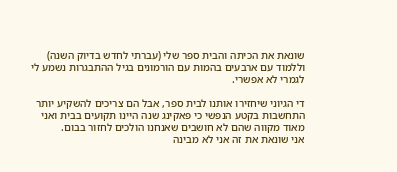שונאת את הכיתה והבית ספר שלי (עברתי לחדש בדיוק השנה) וללמוד עם ארבעים בהמות עם הורמונים בגיל ההתבגרות נשמע לי לגמרי לא אפשרי.

די הגיוני שיחזירו אותנו לבית ספר, אבל הם צריכים להשקיע יותר התחשבות בקטע הנפשי כי פאקינג שנה היינו תקועים בבית ואני מאוד מקווה שהם לא חושבים שאנחנו הולכים לחזור בבום.
אני שונאת את זה אני לא מבינה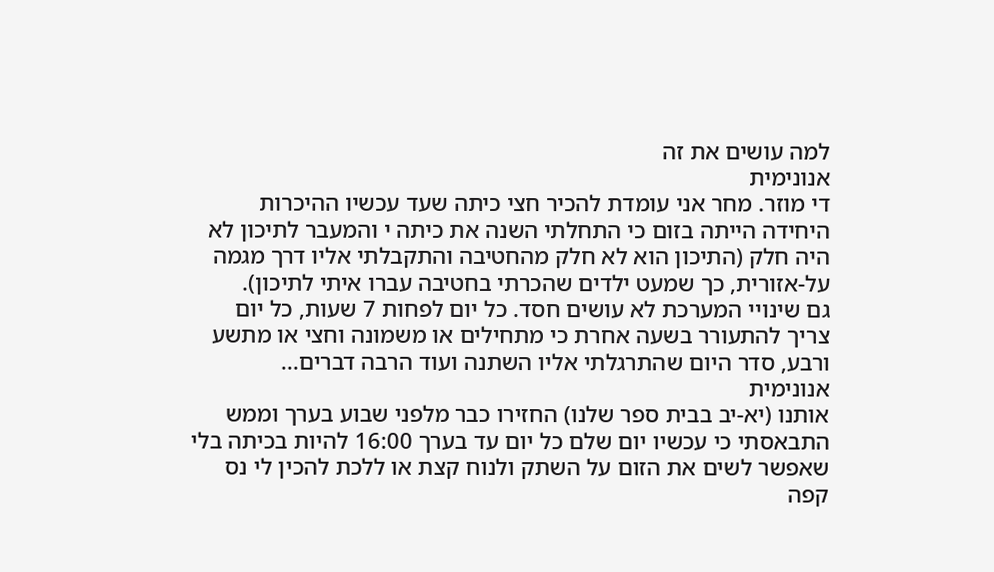למה עושים את זה
אנונימית
די מוזר. מחר אני עומדת להכיר חצי כיתה שעד עכשיו ההיכרות היחידה הייתה בזום כי התחלתי השנה את כיתה י והמעבר לתיכון לא היה חלק (התיכון הוא לא חלק מהחטיבה והתקבלתי אליו דרך מגמה על-אזורית, כך שמעט ילדים שהכרתי בחטיבה עברו איתי לתיכון).
גם שינויי המערכת לא עושים חסד. כל יום לפחות 7 שעות, כל יום צריך להתעורר בשעה אחרת כי מתחילים או משמונה וחצי או מתשע ורבע, סדר היום שהתרגלתי אליו השתנה ועוד הרבה דברים...
אנונימית
אותנו (יא-יב בבית ספר שלנו) החזירו כבר מלפני שבוע בערך וממש התבאסתי כי עכשיו יום שלם כל יום עד בערך 16:00 להיות בכיתה בלי שאפשר לשים את הזום על השתק ולנוח קצת או ללכת להכין לי נס קפה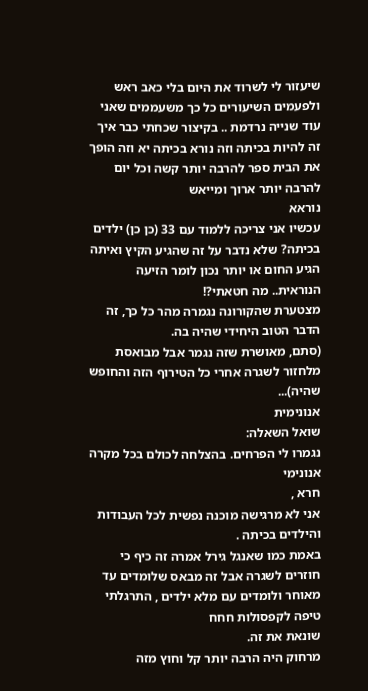שיעזור לי לשרוד את היום בלי כאב ראש ולפעמים השיעורים כל כך משעממים שאני עוד שנייה נרדמת .. בקיצור שכחתי כבר איך זה להיות בכיתה וזה נורא בכיתה יא וזה הופך את הבית ספר להרבה יותר קשה וכל יום להרבה יותר ארוך ומייאש
נוראא
עכשיו אני צריכה ללמוד עם 33 (כן כן) ילדים בכיתה? שלא נדבר על זה שהגיע הקיץ ואיתה הגיע החום או יותר נכון לומר הזיעה הנוראית.. מה חטאתי?!
מצטערת שהקורונה נגמרה מהר כל כך, זה הדבר הטוב היחידי שהיה בה.
(סתם, מאושרת שזה נגמר אבל מבואסת מלחזור לשגרה אחרי כל הטירוף הזה והחופש שהיה)...
אנונימית
שואל השאלה:
נגמרו לי הפרחים. בהצלחה לכולם בכל מקרה
אנונימי
חרא ,
אני לא מרגישה מוכנה נפשית לכל העבודות והילדים בכיתה .
באמת כמו שאנגל גירל אמרה זה כיף כי חוזרים לשגרה אבל זה מבאס שלומדים עד מאוחר ולומדים עם מלא ילדים , התרגלתי טיפה לקפסולות חחח
שונאת את זה.
מרחוק היה הרבה יותר קל וחוץ מזה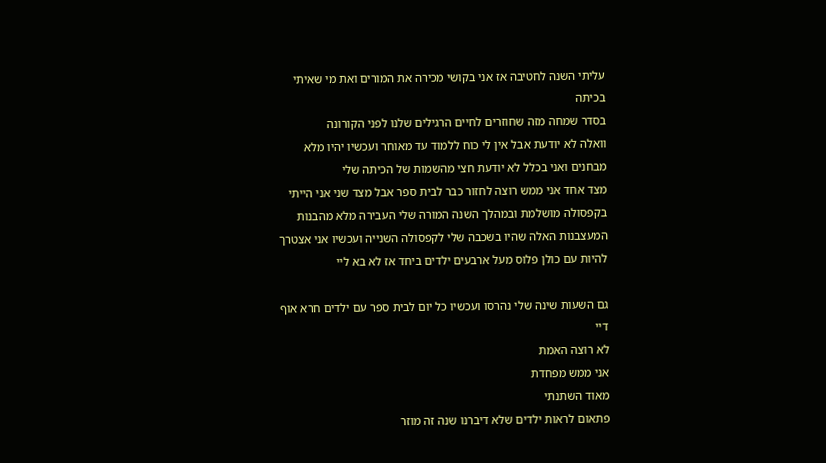עליתי השנה לחטיבה אז אני בקושי מכירה את המורים ואת מי שאיתי בכיתה
בסדר שמחה מזה שחוזרים לחיים הרגילים שלנו לפני הקורונה
וואלה לא יודעת אבל אין לי כוח ללמוד עד מאוחר ועכשיו יהיו מלא מבחנים ואני בכלל לא יודעת חצי מהשמות של הכיתה שלי
מצד אחד אני ממש רוצה לחזור כבר לבית ספר אבל מצד שני אני הייתי בקפסולה מושלמת ובמהלך השנה המורה שלי העבירה מלא מהבנות המעצבנות האלה שהיו בשכבה שלי לקפסולה השנייה ועכשיו אני אצטרך להיות עם כולן פלוס מעל ארבעים ילדים ביחד אז לא בא ליי

גם השעות שינה שלי נהרסו ועכשיו כל יום לבית ספר עם ילדים חרא אוף דיי
לא רוצה האמת
אני ממש מפחדת
מאוד השתנתי
פתאום לראות ילדים שלא דיברנו שנה זה מוזר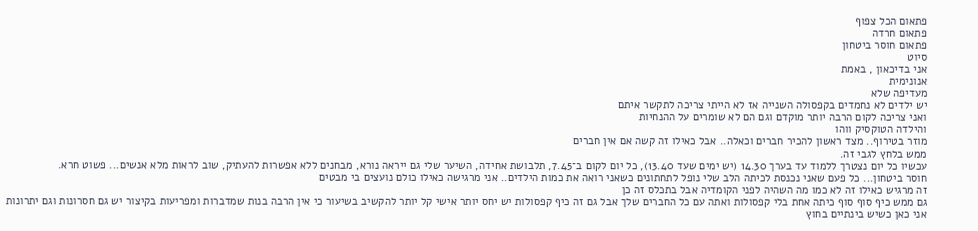פתאום הכל צפוף
פתאום חרדה
פתאום חוסר ביטחון
סיוט
אני בדיכאון , באמת
אנונימית
מעדיפה שלא
יש ילדים לא נחמדים בקפסולה השנייה אז לא הייתי צריכה לתקשר איתם
ואני צריכה לקום הרבה יותר מוקדם וגם הם לא שומרים על ההנחיות
והילדה הטוקסיק ווהו
מוזר בטירוף.. מצד ראשון להכיר חברים וכאלה.. אבל כאילו זה קשה אם אין חברים
ממש בלחץ לגבי זה.
עכשיו כל יום נצטרך ללמוד עד בערך 14.30 (יש ימים שעד 13.40), כל יום לקום ב־7.45, תלבושת אחידה, השיער שלי גם ייראה נורא, מבחנים ללא אפשרות להעתיק, שוב לראות מלא אנשים... פשוט חרא.
חוסר ביטחון... כל פעם שאני נכנסת לכיתה הלב שלי נופל לתחתונים כשאני רואה את כמות הילדים.. אני מרגישה כאילו כולם נועצים בי מבטים
זה מרגיש כאילו זה לא כמו מה השהיה לפני הקומדיה אבל בתכלס זה כן
גם ממש כיף סוף סוף כיתה אחת בלי קפסולות ואתה עם כל החברים שלך אבל גם זה כיף קפסולות יש יחס יותר אישי קל יותר להקשיב בשיעור כי אין הרבה בנות שמדברות ומפריעות בקיצור יש גם חסרונות וגם יתרונות
אני כאן כשיש בינתיים בחוץ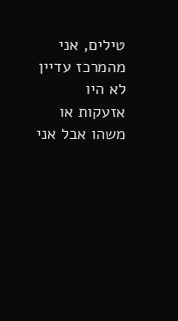טילים, אני מהמרכז עדיין לא היו אזעקות או משהו אבל אני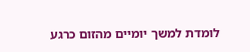לומדת למשך יומיים מהזום כרגע